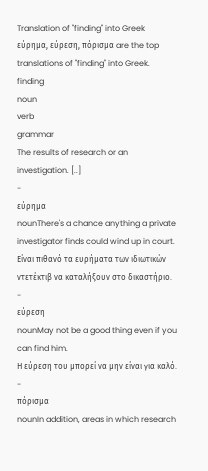Translation of "finding" into Greek
εύρημα, εύρεση, πόρισμα are the top translations of "finding" into Greek.
finding
noun
verb
grammar
The results of research or an investigation. [..]
-
εύρημα
nounThere's a chance anything a private investigator finds could wind up in court.
Είναι πιθανό τα ευρήματα των ιδιωτικών ντετέκτιβ να καταλήξουν στο δικαστήριο.
-
εύρεση
nounMay not be a good thing even if you can find him.
Η εύρεση του μπορεί να μην είναι για καλό.
-
πόρισμα
nounIn addition, areas in which research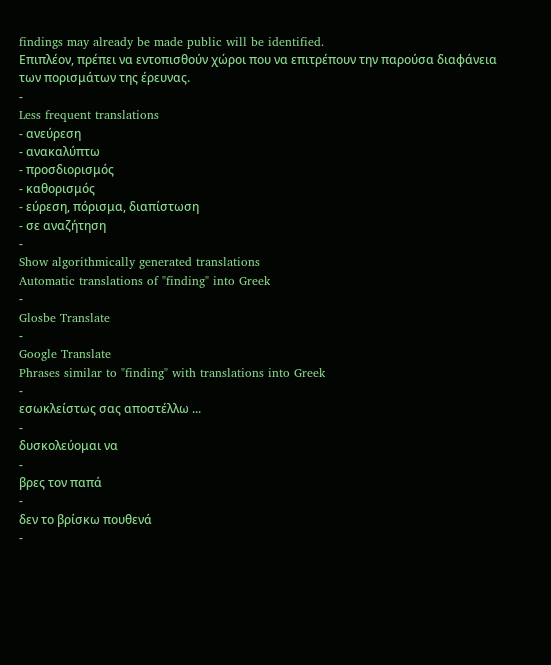findings may already be made public will be identified.
Επιπλέον, πρέπει να εντοπισθούν χώροι που να επιτρέπουν την παρούσα διαφάνεια των πορισμάτων της έρευνας.
-
Less frequent translations
- ανεύρεση
- ανακαλύπτω
- προσδιορισμός
- καθορισμός
- εύρεση, πόρισμα, διαπίστωση
- σε αναζήτηση
-
Show algorithmically generated translations
Automatic translations of "finding" into Greek
-
Glosbe Translate
-
Google Translate
Phrases similar to "finding" with translations into Greek
-
εσωκλείστως σας αποστέλλω ...
-
δυσκολεύομαι να
-
βρες τον παπά
-
δεν το βρίσκω πουθενά
-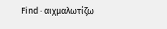Find · αιχμαλωτίζω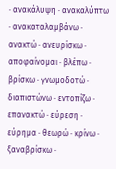· ανακάλυψη · ανακαλύπτω · ανακαταλαμβάνω · ανακτώ · ανευρίσκω · αποφαίνομαι · βλέπω · βρίσκω · γνωμοδοτώ · διαπιστώνω · εντοπίζω · επανακτώ · εύρεση · εύρημα · θεωρώ · κρίνω · ξαναβρίσκω ·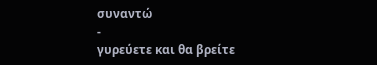συναντώ
-
γυρεύετε και θα βρείτε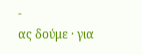-
ας δούμε · για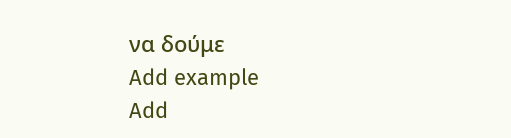να δούμε
Add example
Add